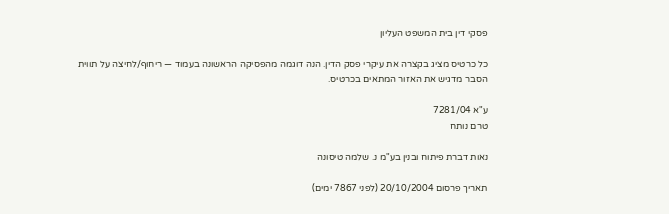פסקי דין בית המשפט העליון

כל כרטיס מציג בקצרה את עיקרי פסק הדין. הנה דוגמה מהפסיקה הראשונה בעמוד — ריחוף/לחיצה על תווית הסבר מדגיש את האזור המתאים בכרטיס.

ע"א 7281/04
טרם נותח

נאות דברת פיתוח ובנין בע"מ נ. שלמה טיסונה

תאריך פרסום 20/10/2004 (לפני 7867 ימים)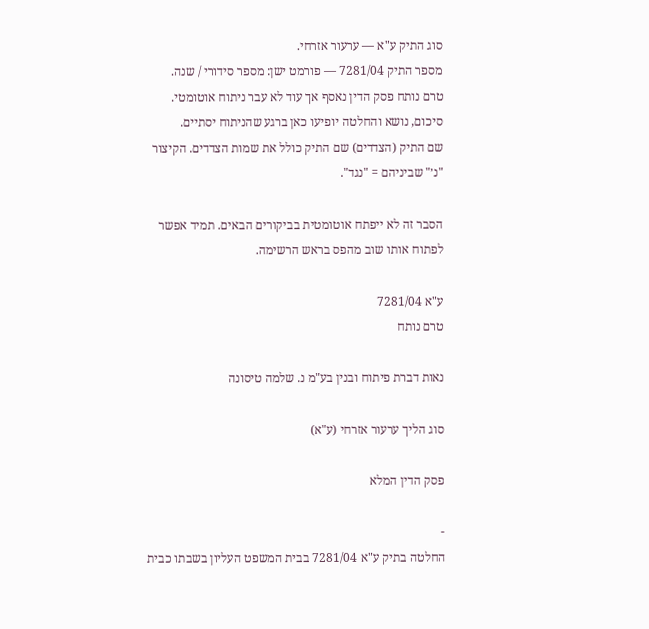סוג התיק ע"א — ערעור אזרחי.
מספר התיק 7281/04 — פורמט ישן: מספר סידורי / שנה.
טרם נותח פסק הדין נאסף אך עוד לא עבר ניתוח אוטומטי. סיכום, נושא והחלטה יופיעו כאן ברגע שהניתוח יסתיים.
שם התיק (הצדדים) שם התיק כולל את שמות הצדדים. הקיצור "נ׳" שביניהם = "נגד".

הסבר זה לא ייפתח אוטומטית בביקורים הבאים. תמיד אפשר לפתוח אותו שוב מהפס בראש הרשימה.

ע"א 7281/04
טרם נותח

נאות דברת פיתוח ובנין בע"מ נ. שלמה טיסונה

סוג הליך ערעור אזרחי (ע"א)

פסק הדין המלא

-
החלטה בתיק ע"א 7281/04 בבית המשפט העליון בשבתו כבית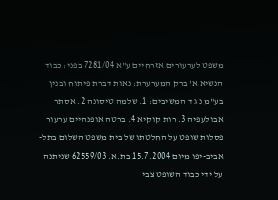משפט לערעורים אזרחיים ע"א 7281/04 בפני: כבוד הנשיא א' ברק המערערת: נאות דברת פיתוח ובנין בע"מ נ ג ד המשיבים: 1. שלמה טיסונה 2. אסתר אבולעפיה 3. רות קוקיא 4. ברטה אופנהיים ערעור פסלות שופט על החלטתו של בית משפט השלום בתל-אביב-יפו מיום 15.7.2004 בת.א. 62559/03 שניתנה על ידי כבוד השופט צבי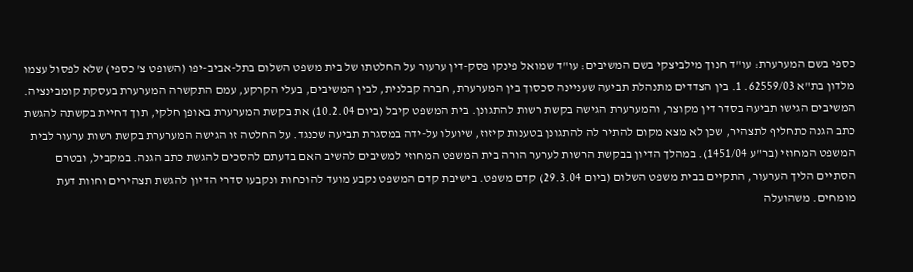כספי בשם המערערת: עו"ד חנוך מילביצקי בשם המשיבים: עו"ד שמואל פינקו פסק-דין ערעור על החלטתו של בית משפט השלום בתל-אביב-יפו (השופט צ' כספי) שלא לפסול עצמו מלדון בת"א 62559/03. 1. בין הצדדים מתנהלת תביעה שעניינה סכסוך בין המערערת, חברה קבלנית, לבין המשיבים, בעלי הקרקע, עמם התקשרה המערערת בעסקת קומבינציה. המשיבים הגישו תביעה בסדר דין מקוצר, והמערערת הגישה בקשת רשות להתגונן. בית המשפט קיבל (ביום 10.2.04) את בקשת המערערת באופן חלקי, תוך דחיית בקשתה להגשת כתב הגנה כתחליף לתצהיר, שכן לא מצא מקום להתיר לה להתגונן בטענות קיזוז, שיועלו על-ידה במסגרת תביעה שכנגד. על החלטה זו הגישה המערערת בקשת רשות ערעור לבית המשפט המחוזי (בר"ע 1451/04). במהלך הדיון בבקשת הרשות לערער הורה בית המשפט המחוזי למשיבים להשיב האם בדעתם להסכים להגשת כתב הגנה. במקביל, ובטרם הסתיים הליך הערעור, התקיים בבית משפט השלום (ביום 29.3.04) קדם משפט. בישיבת קדם המשפט נקבע מועד להוכחות ונקבעו סדרי הדיון להגשת תצהירים וחוות דעת מומחים. משהועלה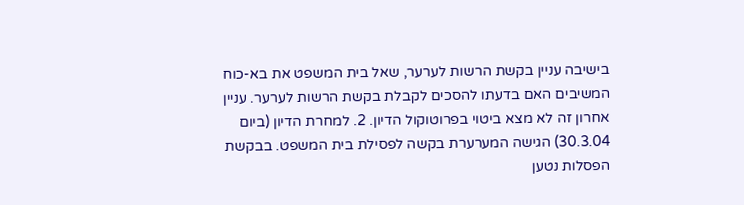בישיבה עניין בקשת הרשות לערער, שאל בית המשפט את בא-כוח המשיבים האם בדעתו להסכים לקבלת בקשת הרשות לערער. עניין אחרון זה לא מצא ביטוי בפרוטוקול הדיון. 2. למחרת הדיון (ביום 30.3.04) הגישה המערערת בקשה לפסילת בית המשפט. בבקשת הפסלות נטען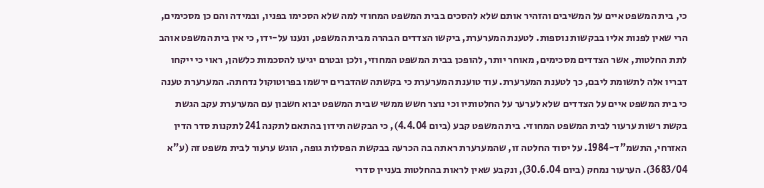כי, בית המשפט איים על המשיבים והזהיר אותם שלא להסכים בבית המשפט המחוזי למה שלא הסכימו בפניו, ובמידה והם כן מסכימים, הרי שאין לפנות אליו בבקשות נוספות. לטענת המערערת, ביקשו הצדדים הבהרה מבית המשפט, ונענו על-ידו, כי אין בית המשפט אוהב לתת החלטות, אשר הצדדים מסכימים, מאוחר יותר, להופכן בבית המשפט המחוזי, ולכן ובטרם יגיעו להסכמות כלשהן, ראוי כי ייקחו דבריו אלה לתשומת ליבם, כך לטענת המערערת. עוד טוענת המערערת כי בקשתה שהדברים ירשמו בפרוטוקול נדחתה. המערערת טענה כי בית המשפט איים על הצדדים שלא לערער על החלטותיו וכי נוצר חשש ממשי שבית המשפט יבוא חשבון עם המערערת עקב הגשת בקשת רשות ערעור לבית המשפט המחוזי. בית המשפט קבע (ביום 4.4.04), כי הבקשה תידון בהתאם לתקנה 241 לתקנות סדר הדין האזרחי, התשמ"ד-1984. על יסוד החלטה זו, שהמערערת ראתה בה הכרעה בבקשת הפסלות גופה, הוגש ערעור לבית משפט זה (ע"א 3683/04). הערעור נמחק (ביום 30.6.04), ונקבע שאין לראות בהחלטות בעניין סדרי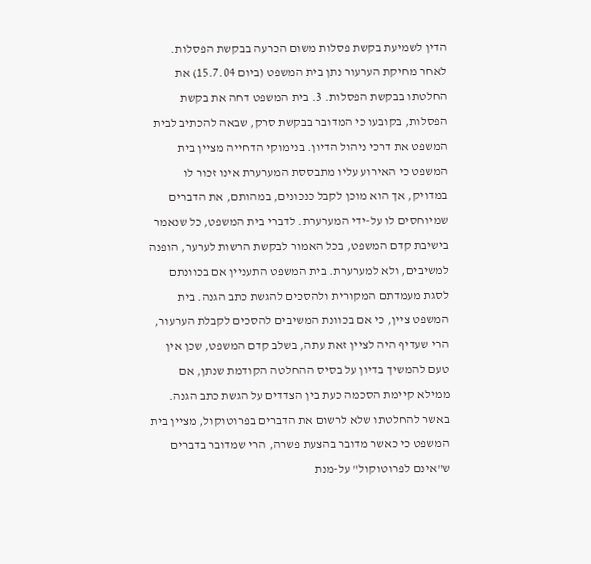הדין לשמיעת בקשת פסלות משום הכרעה בבקשת הפסלות. לאחר מחיקת הערעור נתן בית המשפט (ביום 15.7.04) את החלטתו בבקשת הפסלות. 3. בית המשפט דחה את בקשת הפסלות, בקובעו כי המדובר בבקשת סרק, שבאה להכתיב לבית המשפט את דרכי ניהול הדיון. בנימוקי הדחייה מציין בית המשפט כי האירוע עליו מתבססת המערערת אינו זכור לו במדויק, אך הוא מוכן לקבל כנכונים, במהותם, את הדברים שמיוחסים לו על-ידי המערערת. לדברי בית המשפט, כל שנאמר בישיבת קדם המשפט, בכל האמור לבקשת הרשות לערער, הופנה למשיבים, ולא למערערת. בית המשפט התעניין אם בכוונתם לסגת מעמדתם המקורית ולהסכים להגשת כתב הגנה. בית המשפט ציין, כי אם בכוונת המשיבים להסכים לקבלת הערעור, הרי שעדיף היה לציין זאת עתה, בשלב קדם המשפט, שכן אין טעם להמשיך בדיון על בסיס ההחלטה הקודמת שנתן, אם ממילא קיימת הסכמה כעת בין הצדדים על הגשת כתב הגנה. באשר להחלטתו שלא לרשום את הדברים בפרוטוקול, מציין בית המשפט כי כאשר מדובר בהצעת פשרה, הרי שמדובר בדברים ש"אינם לפרוטוקול" על-מנת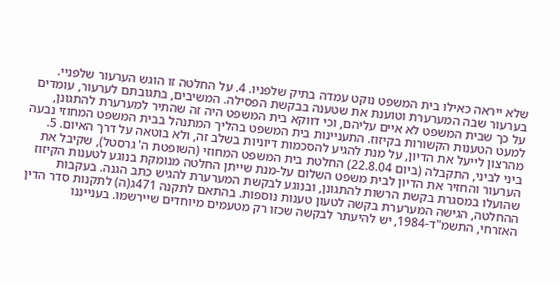שלא ייראה כאילו בית המשפט נוקט עמדה בתיק שלפניו. 4. על החלטה זו הוגש הערעור שלפניי. בערעור שבה המערערת וטוענת את שטענה בבקשת הפסילה. המשיבים, בתגובתם לערעור, עומדים על כך שבית המשפט לא איים עליהם, וכי דווקא בית המשפט היה זה שהתיר למערערת להתגונן, למעט הטענות הקשורות בקיזוז. התעניינות בית המשפט בהליך המתנהל בבית המשפט המחוזי נבעה מהרצון לייעל את הדיון, על מנת להגיע להסכמות דיוניות בשלב זה, ולא בוטאה על דרך האיום. 5. ביני לביני, התקבלה (ביום 22.8.04) החלטת בית המשפט המחוזי (השופטת ה' גרסטל), שקיבל את הערעור והחזיר את הדיון לבית משפט השלום על-מנת שייתן החלטה מנומקת בנוגע לטענות הקיזוז שהועלו במסגרת בקשת הרשות להתגונן, ובנוגע לבקשת המערערת להגיש כתב הגנה. בעקבות ההחלטה, הגישה המערערת בקשה לטעון טענות נוספות. בהתאם לתקנה 471ג(ה) לתקנות סדר הדין האזרחי, התשמ"ד-1984, יש להיעתר לבקשה שכזו רק מטעמים מיוחדים שיירשמו. בענייננו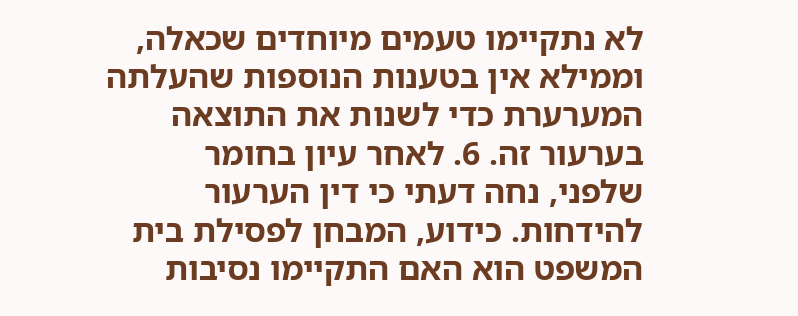לא נתקיימו טעמים מיוחדים שכאלה, וממילא אין בטענות הנוספות שהעלתה המערערת כדי לשנות את התוצאה בערעור זה. 6. לאחר עיון בחומר שלפני, נחה דעתי כי דין הערעור להידחות. כידוע, המבחן לפסילת בית המשפט הוא האם התקיימו נסיבות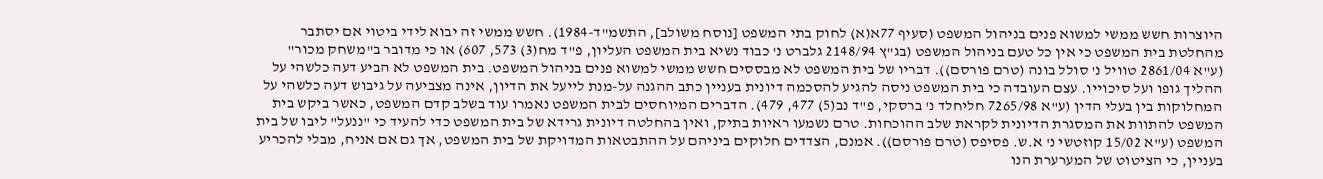היוצרות חשש ממשי למשוא פנים בניהול המשפט (סעיף 77א(א) לחוק בתי המשפט [נוסח משולב], התשמ"ד-1984). חשש ממשי זה יבוא לידי ביטוי אם יסתבר מהחלטת בית המשפט כי אין כל טעם בניהול המשפט (בג"ץ 2148/94 גלברט נ' כבוד נשיא בית המשפט העליון, פ"ד מח(3) 573, 607) או כי מדובר ב"משחק מכור" (ע"א 2861/04 טוויל נ' סולל בונה (טרם פורסם)). דבריו של בית המשפט לא מבססים חשש ממשי למשוא פנים בניהול המשפט. בית המשפט לא הביע דעה כלשהי על ההליך גופו ועל סיכוייו. עצם העובדה כי בית המשפט ניסה להגיע להסכמה דיונית בעניין כתב ההגנה על-מנת לייעל את הדיון, אינה מצביעה על גיבוש דעה כלשהי על המחלוקות בין בעלי הדין (ע"א 7265/98 חליחלד נ' ברסקי, פ"ד נב(5) 477, 479). הדברים המיוחסים לבית המשפט נאמרו עוד בשלב קדם המשפט, כאשר ביקש בית המשפט להתוות את המסגרת הדיונית לקראת שלב ההוכחות. טרם נשמעו ראיות בתיק, ואין בהחלטה דיונית גרידא של בית המשפט כדי להעיד כי "ננעל" ליבו של בית המשפט (ע"א 15/02 קוזטשי נ' א.ש. פסיפס (טרם פורסם)). אמנם, הצדדים חלוקים ביניהם על ההתבטאות המדויקת של בית המשפט, אך גם אם אניח, מבלי להכריע בעניין, כי הציטוט של המערערת הנו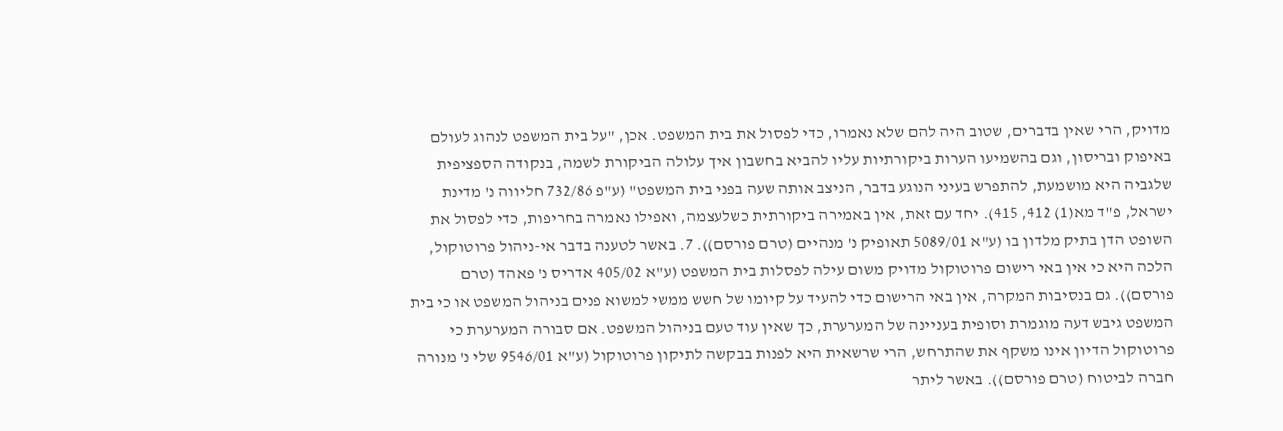מדויק, הרי שאין בדברים, שטוב היה להם שלא נאמרו, כדי לפסול את בית המשפט. אכן, "על בית המשפט לנהוג לעולם באיפוק ובריסון, וגם בהשמיעו הערות ביקורתיות עליו להביא בחשבון איך עלולה הביקורת לשמה, בנקודה הספציפית שלגביה היא מושמעת, להתפרש בעיני הנוגע בדבר, הניצב אותה שעה בפני בית המשפט" (ע"פ 732/86 חליווה נ' מדינת ישראל, פ"ד מא(1) 412, 415). יחד עם זאת, אין באמירה ביקורתית כשלעצמה, ואפילו נאמרה בחריפות, כדי לפסול את השופט הדן בתיק מלדון בו (ע"א 5089/01 תאופיק נ' מנהיים (טרם פורסם)). 7. באשר לטענה בדבר אי-ניהול פרוטוקול, הלכה היא כי אין באי רישום פרוטוקול מדויק משום עילה לפסלות בית המשפט (ע"א 405/02 אדריס נ' פאהד (טרם פורסם)). גם בנסיבות המקרה, אין באי הרישום כדי להעיד על קיומו של חשש ממשי למשוא פנים בניהול המשפט או כי בית המשפט גיבש דעה מוגמרת וסופית בעניינה של המערערת, כך שאין עוד טעם בניהול המשפט. אם סבורה המערערת כי פרוטוקול הדיון אינו משקף את שהתרחש, הרי שרשאית היא לפנות בבקשה לתיקון פרוטוקול (ע"א 9546/01 שלי נ' מנורה חברה לביטוח (טרם פורסם)). באשר ליתר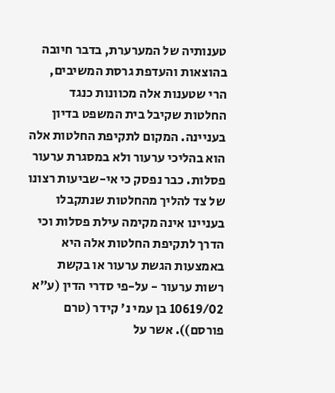טענותיה של המערערת, בדבר חיובה בהוצאות והעדפת גרסת המשיבים, הרי שטענות אלה מכוונות כנגד החלטות שקיבל בית המשפט בדיון בעניינה. המקום לתקיפת החלטות אלה הוא בהליכי ערעור ולא במסגרת ערעור פסלות. כבר נפסק כי אי-שביעות רצונו של צד להליך מהחלטות שנתקבלו בעניינו אינה מקימה עילת פסלות וכי הדרך לתקיפת החלטות אלה היא באמצעות הגשת ערעור או בקשת רשות ערעור - על-פי סדרי הדין (ע"א 10619/02 בן עמי נ' קידר (טרם פורסם)). אשר על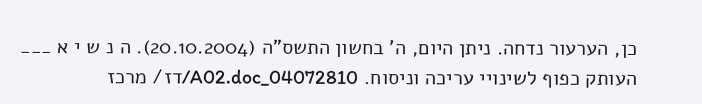כן, הערעור נדחה. ניתן היום, ה' בחשון התשס"ה (20.10.2004). ה נ ש י א ___ העותק כפוף לשינויי עריכה וניסוח. 04072810_A02.doc/דז/ מרכז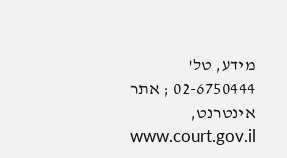מידע, טל' 02-6750444 ; אתר אינטרנט, www.court.gov.il